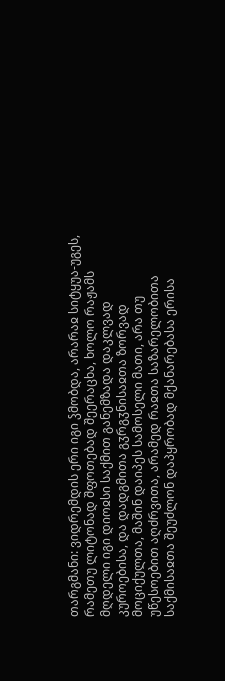თარგმანი: ვიდრემდის ერი იგი ჴმობდა, არარაჲ სიტყუა-უგეს, რამეთუ ლიტონად შფოთებად შეერაცხა, ხოლო რაჟამს მღდელი იგი დიოჲსი საქმით განემზადა დაკლვად კუროებისა, და დადგმითა გჳრგჳნისაჲთა ზორვად მოციქულთა, მაშინ დაიპეს სამოსელი მათი, არა თუ უწესოებით აღძრვითა, არამედ რაჲთა საზარელობითა საქმისაჲთა შეუძლონ დაპყრობად მქანარებასა ერისა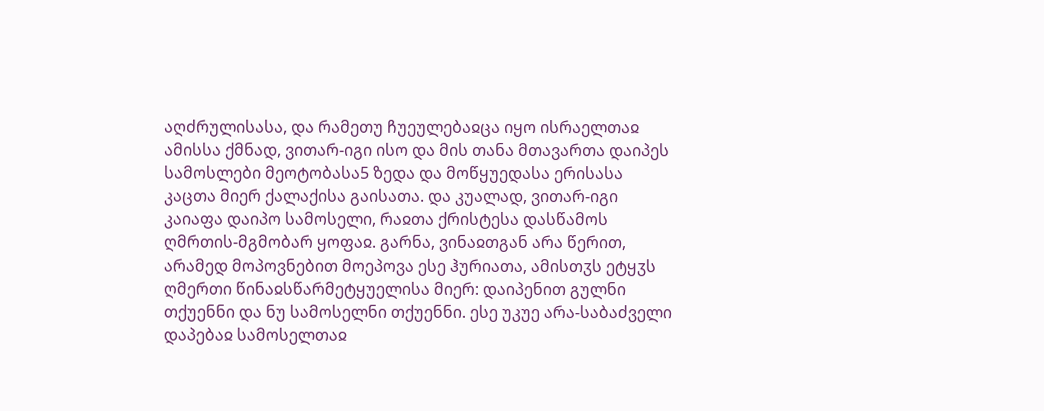აღძრულისასა, და რამეთუ ჩუეულებაჲცა იყო ისრაელთაჲ ამისსა ქმნად, ვითარ-იგი ისო და მის თანა მთავართა დაიპეს სამოსლები მეოტობასა5 ზედა და მოწყუედასა ერისასა კაცთა მიერ ქალაქისა გაისათა. და კუალად, ვითარ-იგი კაიაფა დაიპო სამოსელი, რაჲთა ქრისტესა დასწამოს ღმრთის-მგმობარ ყოფაჲ. გარნა, ვინაჲთგან არა წერით, არამედ მოპოვნებით მოეპოვა ესე ჰურიათა, ამისთჳს ეტყჳს ღმერთი წინაჲსწარმეტყუელისა მიერ: დაიპენით გულნი თქუენნი და ნუ სამოსელნი თქუენნი. ესე უკუე არა-საბაძველი დაპებაჲ სამოსელთაჲ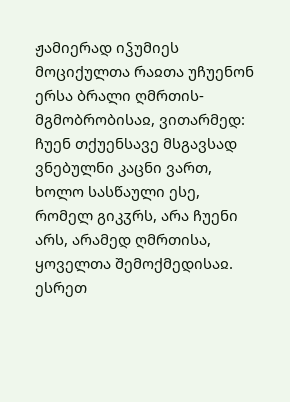ჟამიერად იჴუმიეს მოციქულთა რაჲთა უჩუენონ ერსა ბრალი ღმრთის-მგმობრობისაჲ, ვითარმედ: ჩუენ თქუენსავე მსგავსად ვნებულნი კაცნი ვართ, ხოლო სასწაული ესე, რომელ გიკჳრს, არა ჩუენი არს, არამედ ღმრთისა, ყოველთა შემოქმედისაჲ. ესრეთ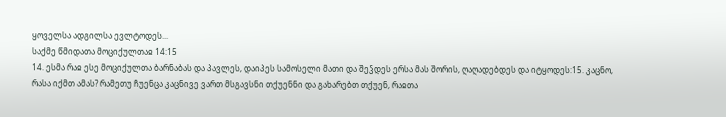ყოველსა ადგილსა ევლტოდეს...
საქმე წმიდათა მოციქულთაჲ 14:15
14. ესმა რაჲ ესე მოციქულთა ბარნაბას და პავლეს, დაიპეს სამოსელი მათი და შეჴდეს ერსა მას შორის, ღაღადებდეს და იტყოდეს:15. კაცნო, რასა იქმთ ამას? რამეთუ ჩუენცა კაცნივე ვართ მსგავსნი თქუენნი და გახარებთ თქუენ, რაჲთა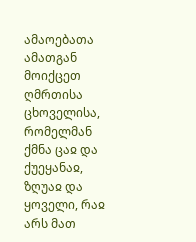ამაოებათა ამათგან მოიქცეთ ღმრთისა ცხოველისა, რომელმან ქმნა ცაჲ და ქუეყანაჲ, ზღუაჲ და ყოველი, რაჲ არს მათ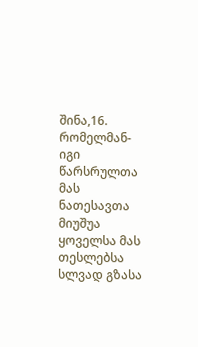შინა,16. რომელმან-იგი წარსრულთა მას ნათესავთა მიუშუა ყოველსა მას თესლებსა სლვად გზასა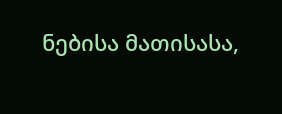ნებისა მათისასა,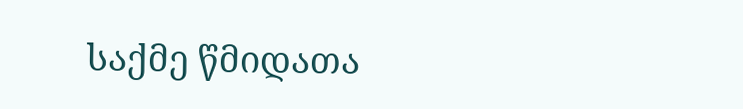საქმე წმიდათა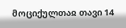მოციქულთაჲ თავი 14